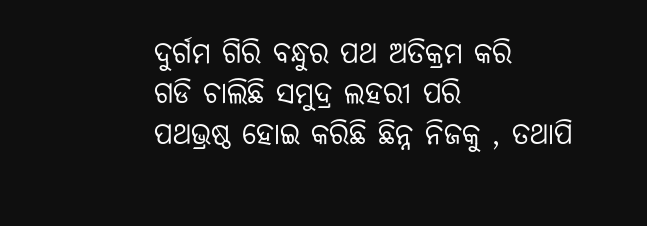ଦୁର୍ଗମ ଗିରି ବନ୍ଧୁର ପଥ ଅତିକ୍ରମ କରି
ଗଡି ଚାଲିଛି ସମୁଦ୍ର ଲହରୀ ପରି
ପଥଭ୍ରଷ୍ଠ ହୋଇ କରିଛି ଛିନ୍ନ ନିଜକୁ , ତଥାପି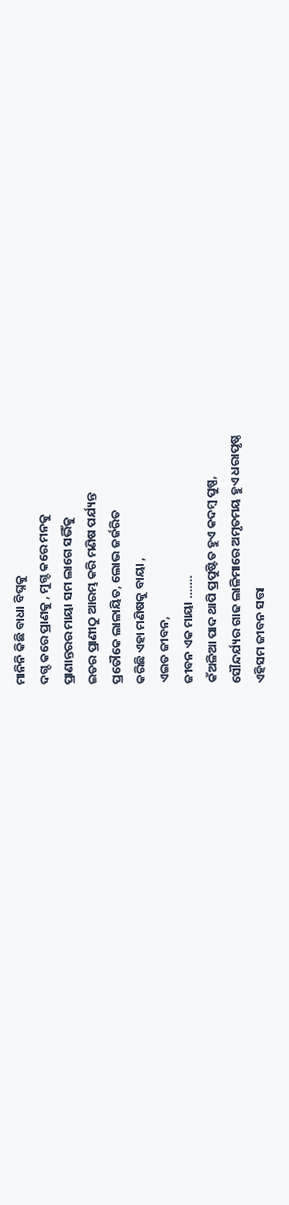ମାନିନି କିଛି ବାଧା ବିଘ୍ନକୁ
ଦଗ୍ଦ କରେ ପ୍ରାଣକୁ , ମୁଗ୍ଦ କରେ ମନକୁ
ପ୍ରାଣାନ୍ତରର ମାୟା ସମ ଲାଗେ ସଭିଁକୁ
ଇତର ପ୍ରାଣୀଠୁ ଆରମ୍ଭ କରି ମଣିଷ ପର୍ଯ୍ୟନ୍ତ
ପ୍ରତୌକେ ଲାଳାୟିତ, ଲୋଭ ଜର୍ଜରିତ
କରିଛି ଏହା ମଣିଷକୁ ବାୟା ,
ଏଇତ ଜୀବନ,
ଜୀବନ ଏକ ମାୟା …….
କଁଅଳିଆ ପାଦ ଥାପି ପ୍ରପୁଷ୍ଟିତ ହୁଏ କଦମ୍ବ ପୁଷ୍ପ,
ସୌନ୍ଦର୍ଯ୍ୟର ଗାଢ ଲାଳିମାରେ ଅମୃତମୟ ହୁଏ ଧରାପୃଷ୍ଠ
ଏହିସମ ଜୀବନ ସତ୍ତା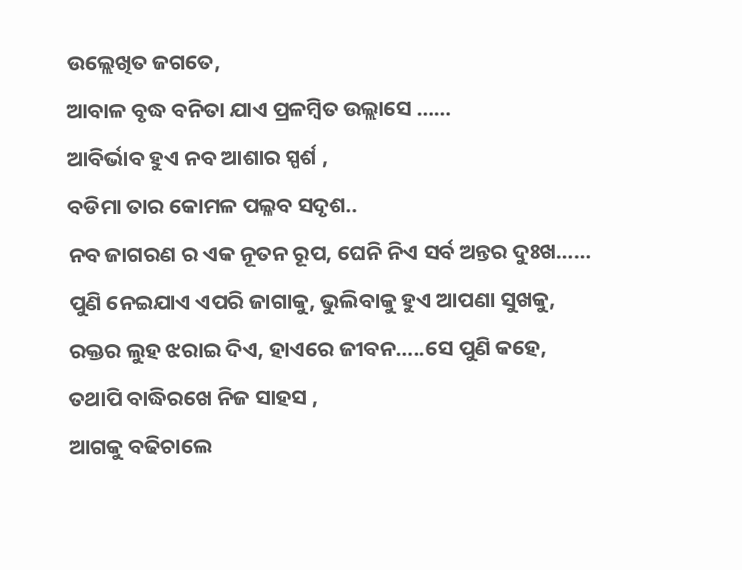ଉଲ୍ଲେଖିତ ଜଗତେ,
ଆବାଳ ବୃଦ୍ଧ ବନିତା ଯାଏ ପ୍ରଳମ୍ବିତ ଉଲ୍ଲାସେ ……
ଆବିର୍ଭାବ ହୁଏ ନବ ଆଶାର ସ୍ପର୍ଶ ,
ବଡିମା ତାର କୋମଳ ପଲ୍ଳବ ସଦୃଶ..
ନବ ଜାଗରଣ ର ଏକ ନୂତନ ରୂପ, ଘେନି ନିଏ ସର୍ବ ଅନ୍ତର ଦୁଃଖ……
ପୁଣି ନେଇଯାଏ ଏପରି ଜାଗାକୁ, ଭୁଲିବାକୁ ହୁଏ ଆପଣା ସୁଖକୁ,
ରକ୍ତର ଲୁହ ଝରାଇ ଦିଏ, ହାଏରେ ଜୀବନ…..ସେ ପୁଣି କହେ,
ତଥାପି ବାଦ୍ଧିରଖେ ନିଜ ସାହସ ,
ଆଗକୁ ବଢିଚାଲେ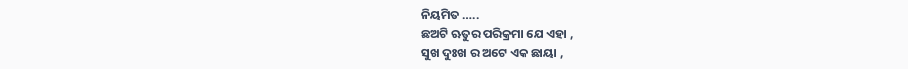ନିୟମିତ …..
ଛଅଟି ଋତୁର ପରିକ୍ରମା ଯେ ଏହା ,
ସୁଖ ଦୁଃଖ ର ଅଟେ ଏକ ଛାୟା ,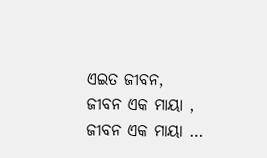ଏଇତ ଜୀବନ,
ଜୀବନ ଏକ ମାୟା ,
ଜୀବନ ଏକ ମାୟା …